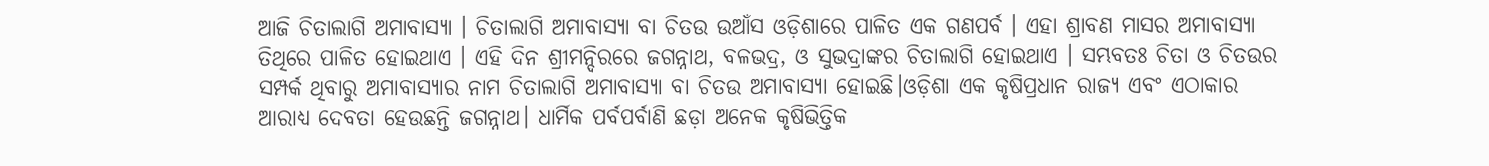ଆଜି ଚିତାଲାଗି ଅମାବାସ୍ୟା । ଚିତାଲାଗି ଅମାବାସ୍ୟା ବା ଚିତଉ ଉଆଁସ ଓଡ଼ିଶାରେ ପାଳିତ ଏକ ଗଣପର୍ବ । ଏହା ଶ୍ରାବଣ ମାସର ଅମାବାସ୍ୟା ତିଥିରେ ପାଳିତ ହୋଇଥାଏ । ଏହି ଦିନ ଶ୍ରୀମନ୍ଦିରରେ ଜଗନ୍ନାଥ, ବଳଭଦ୍ର, ଓ ସୁଭଦ୍ରାଙ୍କର ଚିତାଲାଗି ହୋଇଥାଏ । ସମ୍ଭବତଃ ଚିତା ଓ ଚିତଉର ସମ୍ପର୍କ ଥିବାରୁ ଅମାବାସ୍ୟାର ନାମ ଚିତାଲାଗି ଅମାବାସ୍ୟା ବା ଚିତଉ ଅମାବାସ୍ୟା ହୋଇଛି।ଓଡ଼ିଶା ଏକ କୃଷିପ୍ରଧାନ ରାଜ୍ୟ ଏବଂ ଏଠାକାର ଆରାଧ୍ୟ ଦେବତା ହେଉଛନ୍ତି ଜଗନ୍ନାଥ। ଧାର୍ମିକ ପର୍ବପର୍ବାଣି ଛଡ଼ା ଅନେକ କୃଷିଭିତ୍ତିକ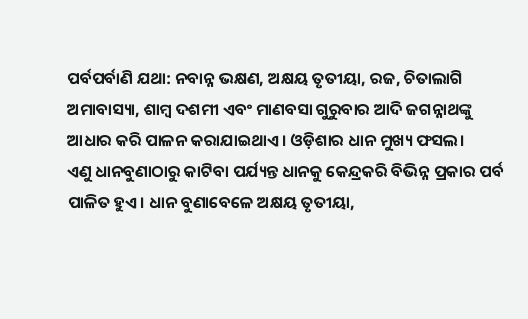ପର୍ବପର୍ବାଣି ଯଥା: ନବାନ୍ନ ଭକ୍ଷଣ, ଅକ୍ଷୟ ତୃତୀୟା, ରଜ, ଚିତାଲାଗି ଅମାବାସ୍ୟା, ଶାମ୍ବ ଦଶମୀ ଏବଂ ମାଣବସା ଗୁରୁବାର ଆଦି ଜଗନ୍ନାଥଙ୍କୁ ଆଧାର କରି ପାଳନ କରାଯାଇଥାଏ। ଓଡ଼ିଶାର ଧାନ ମୁଖ୍ୟ ଫସଲ।
ଏଣୁ ଧାନବୁଣାଠାରୁ କାଟିବା ପର୍ଯ୍ୟନ୍ତ ଧାନକୁ କେନ୍ଦ୍ରକରି ବିଭିନ୍ନ ପ୍ରକାର ପର୍ବ ପାଳିତ ହୁଏ। ଧାନ ବୁଣାବେଳେ ଅକ୍ଷୟ ତୃତୀୟା,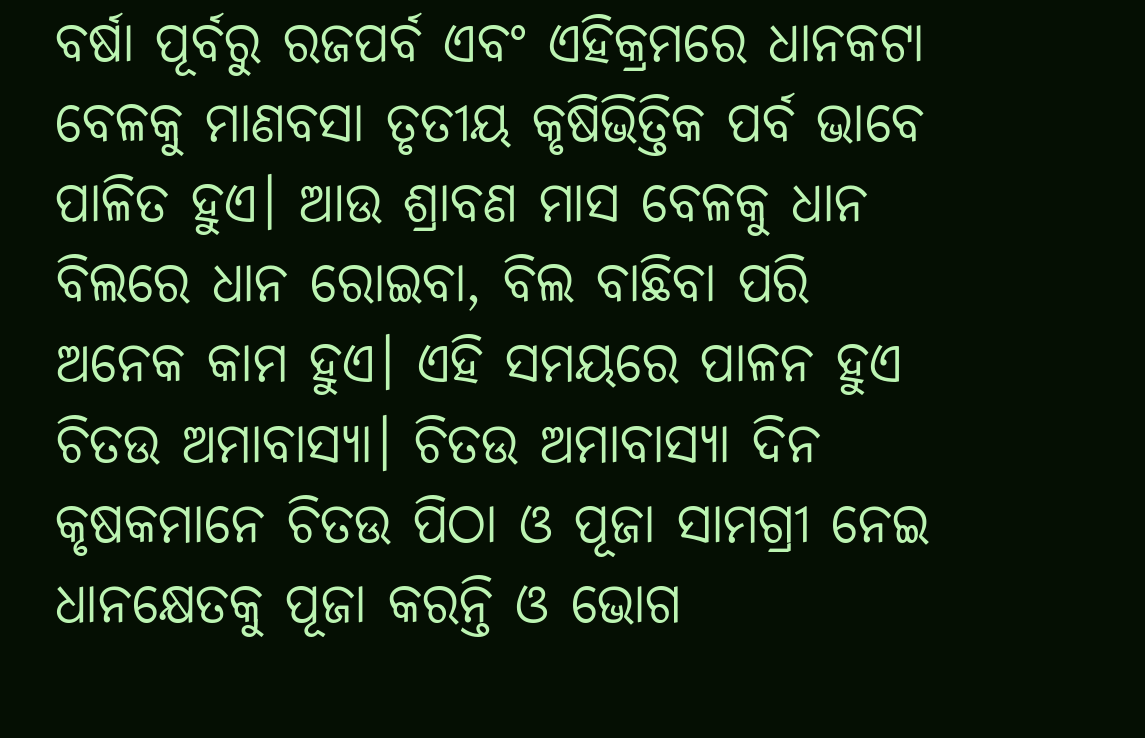ବର୍ଷା ପୂର୍ବରୁ ରଜପର୍ବ ଏବଂ ଏହିକ୍ରମରେ ଧାନକଟା ବେଳକୁ ମାଣବସା ତୃତୀୟ କୃଷିଭିତ୍ତିକ ପର୍ବ ଭାବେ ପାଳିତ ହୁଏ। ଆଉ ଶ୍ରାବଣ ମାସ ବେଳକୁ ଧାନ ବିଲରେ ଧାନ ରୋଇବା, ବିଲ ବାଛିବା ପରି ଅନେକ କାମ ହୁଏ। ଏହି ସମୟରେ ପାଳନ ହୁଏ ଚିତଉ ଅମାବାସ୍ୟା। ଚିତଉ ଅମାବାସ୍ୟା ଦିନ କୃଷକମାନେ ଚିତଉ ପିଠା ଓ ପୂଜା ସାମଗ୍ରୀ ନେଇ ଧାନକ୍ଷେତକୁ ପୂଜା କରନ୍ତି ଓ ଭୋଗ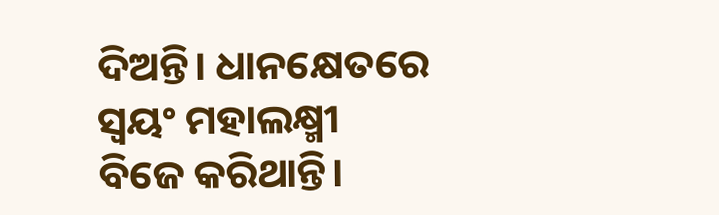ଦିଅନ୍ତି। ଧାନକ୍ଷେତରେ ସ୍ଵୟଂ ମହାଲକ୍ଷ୍ମୀ ବିଜେ କରିଥାନ୍ତି।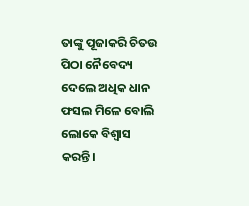ତାଙ୍କୁ ପୂଜାକରି ଚିତଉ ପିଠା ନୈବେଦ୍ୟ ଦେଲେ ଅଧିକ ଧାନ ଫସଲ ମିଳେ ବୋଲି ଲୋକେ ବିଶ୍ବାସ କରନ୍ତି।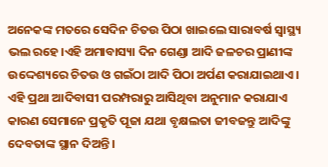ଅନେକଙ୍କ ମତରେ ସେଦିନ ଚିତଉ ପିଠା ଖାଇଲେ ସାରାବର୍ଷ ସ୍ବାସ୍ଥ୍ୟ ଭଲ ରହେ।ଏହି ଅମାବାସ୍ୟା ଦିନ ଗେଣ୍ଡା ଆଦି ଜଳଚର ପ୍ରାଣୀଙ୍କ ଉଦ୍ଦେଶ୍ୟରେ ଚିତଉ ଓ ଗଇଁଠା ଆଦି ପିଠା ଅର୍ପଣ କରାଯାଇଥାଏ। ଏହି ପ୍ରଥା ଆଦିବାସୀ ପରମ୍ପରାରୁ ଆସିଥିବା ଅନୁମାନ କରାଯାଏ କାରଣ ସେମାନେ ପ୍ରକୃତି ପୂଜା ଯଥା ବୃକ୍ଷଲତା ଜୀବଜନ୍ତୁ ଆଦିଙ୍କୁ ଦେବତାଙ୍କ ସ୍ଥାନ ଦିଅନ୍ତି।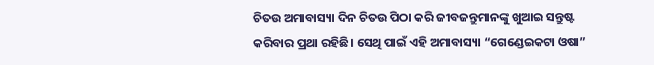ଚିତଉ ଅମାବାସ୍ୟା ଦିନ ଚିତଉ ପିଠା କରି ଜୀବଜନ୍ତୁମାନଙ୍କୁ ଖୁଆଇ ସନ୍ତୁଷ୍ଟ କରିବାର ପ୍ରଥା ରହିଛି। ସେଥି ପାଇଁ ଏହି ଅମାବାସ୍ୟା “ଗେଣ୍ଡେଇକଟା ଓଷା”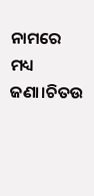ନାମରେ ମଧ୍ୟ ଜଣା।ଚିତଉ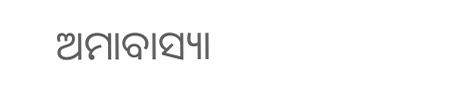ଅମାବାସ୍ୟା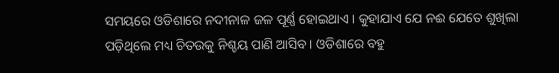ସମୟରେ ଓଡିଶାରେ ନଦୀନାଳ ଜଳ ପୂର୍ଣ୍ଣ ହୋଇଥାଏ। କୁହାଯାଏ ଯେ ନଈ ଯେତେ ଶୁଖିଲା ପଡ଼ିଥିଲେ ମଧ୍ୟ ଚିତଉକୁ ନିଶ୍ଚୟ ପାଣି ଆସିବ। ଓଡିଶାରେ ବହୁ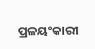ପ୍ରଳୟଂକାରୀ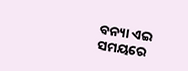ବନ୍ୟା ଏଇ ସମୟରେ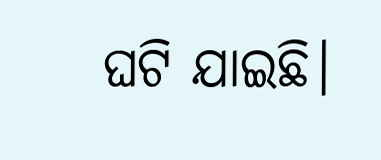ଘଟି ଯାଇଛି।